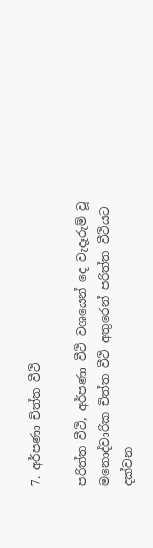7. අර්පණා චිත්ත වීථි

පරිත්ත වීථි, අර්පණා වීථි වශයෙන් දෙ වැදෑරුම් වූ මනොද්වාරික චිත්ත වීථි අතුරෙන් පරිත්ත වීථියට දක්වන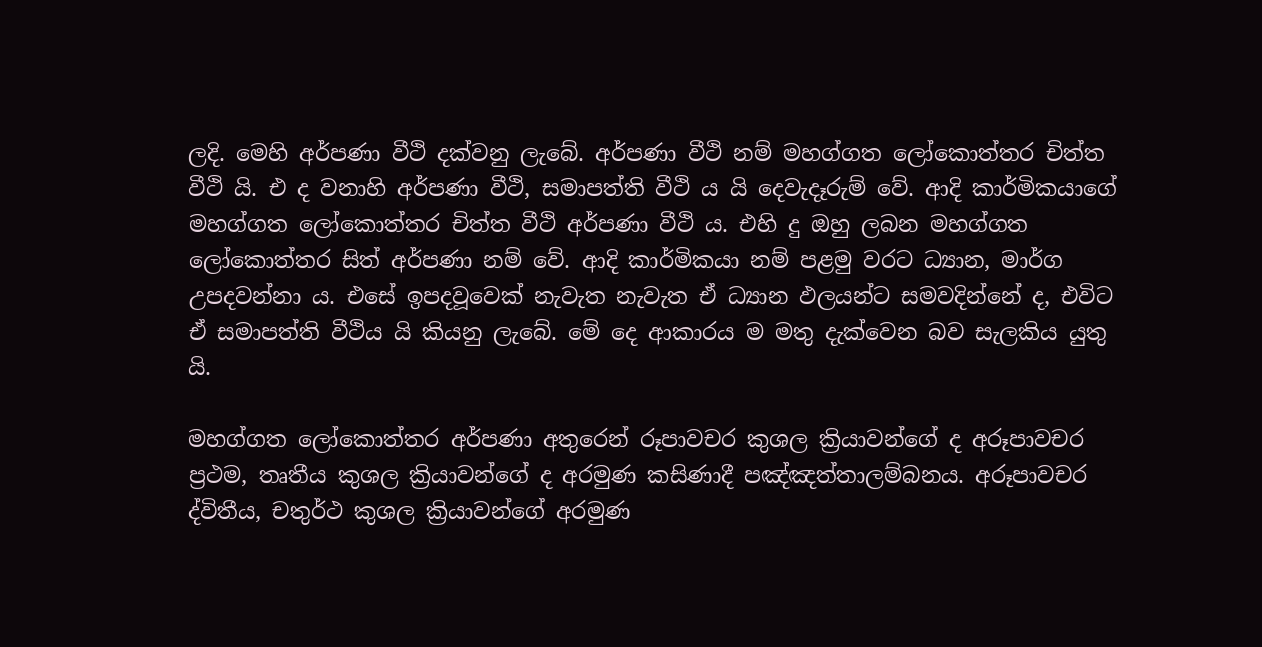ලදි. මෙහි අර්පණා වීථි දක්වනු ලැබේ. අර්පණා වීථි නම් මහග්ගත ලෝකොත්තර චිත්ත වීථි යි. එ ද වනාහි අර්පණා වීථි, සමාපත්ති වීථි ය යි දෙවැදෑරුම් වේ. ආදි කාර්මිකයාගේ මහග්ගත ලෝකොත්තර චිත්ත වීථි අර්පණා වීථි ය. එහි දු ඔහු ලබන මහග්ගත ලෝකොත්තර සිත් අර්පණා නම් වේ. ආදි කාර්මිකයා නම් පළමු වරට ධ්‍යාන, මාර්ග උපදවන්නා ය. එසේ ඉපදවූවෙක් නැවැත නැවැත ඒ ධ්‍යාන ඵලයන්ට සමවදින්නේ ද, එවිට ඒ සමාපත්ති වීථිය යි කියනු ලැබේ. මේ දෙ ආකාරය ම මතු දැක්වෙන බව සැලකිය යුතු යි.

මහග්ගත ලෝකොත්තර අර්පණා අතුරෙන් රූපාවචර කුශල ක්‍රියාවන්ගේ ද අරූපාවචර ප්‍රථම, තෘතීය කුශල ක්‍රියාවන්ගේ ද අරමුණ කසිණාදී පඤ්ඤත්තාලම්බනය. අරූපාවචර ද්විතීය, චතුර්ථ කුශල ක්‍රියාවන්ගේ අරමුණ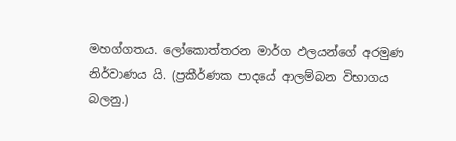මහග්ගතය. ලෝකොත්තරන මාර්ග ඵලයන්ගේ අරමුණ නිර්වාණය යි. (ප්‍රකීර්ණක පාදයේ ආලම්බන විභාගය බලනු.)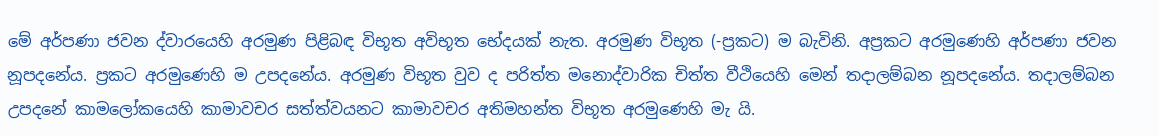මේ අර්පණා ජවන ද්වාරයෙහි අරමුණ පිළිබඳ විභූත අවිභූත භේදයක් නැත. අරමුණ විභූත (-ප්‍රකට) ම බැවිනි. අප්‍රකට අරමුණෙහි අර්පණා ජවන නූපදනේය. ප්‍රකට අරමුණෙහි ම උපදනේය. අරමුණ විභූත වුව ද පරිත්ත මනොද්වාරික චිත්ත වීථියෙහි මෙන් තදාලම්බන නූපදනේය. තදාලම්බන උපදනේ කාමලෝකයෙහි කාමාවචර සත්ත්වයනට කාමාවචර අතිමහන්ත විභූත අරමුණෙහි මැ යි.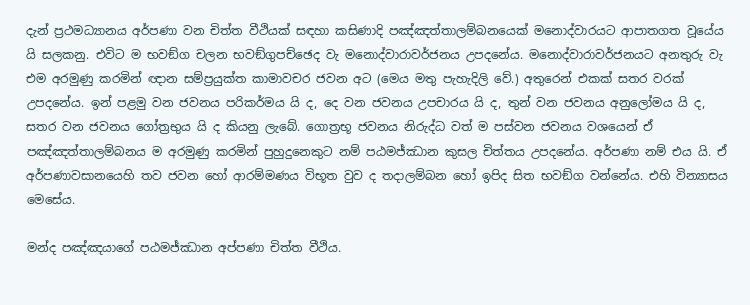දැන් ප්‍රථමධ්‍යානය අර්පණා වන චිත්ත වීථියක් සඳහා කසිණාදි පඤ්ඤත්තාලම්බනයෙක් මනොද්වාරයට ආපාතගත වූයේය යි සලකනු. එවිට ම භවඞ්ග චලන භවඞ්ගුපච්ඡෙද වැ මනොද්වාරාවර්ජනය උපදනේය. මනොද්වාරාවර්ජනයට අනතුරු වැ එම අරමුණු කරමින් ඥාන සම්ප්‍රයුක්ත කාමාවචර ජවන අට (මෙය මතු පැහැදිලි වේ.) අතුරෙන් එකක් සතර වරක් උපදනේය. ඉන් පළමු වන ජවනය පරිකර්මය යි ද, දෙ වන ජවනය උපචාරය යි ද, තුන් වන ජවනය අනුලෝමය යි ද, සතර වන ජවනය ගෝත්‍රභුය යි ද කියනු ලැබේ. ගොත්‍රභූ ජවනය නිරුද්ධ වත් ම පස්වන ජවනය වශයෙන් ඒ පඤ්ඤත්තාලම්බනය ම අරමුණු කරමින් පුහුදුනෙකුට නම් පඨමජ්ඣාන කුසල චිත්තය උපදනේය. අර්පණා නම් එය යි. ඒ අර්පණාවසානයෙහි තව ජවන හෝ ආරම්මණය විභූත වුව ද තදාලම්බන හෝ ඉපිද සිත භවඞ්ග වන්නේය. එහි වින්‍යාසය මෙසේය.

මන්ද පඤ්ඤයාගේ පඨමජ්ඣාන අප්පණා චිත්ත වීථිය.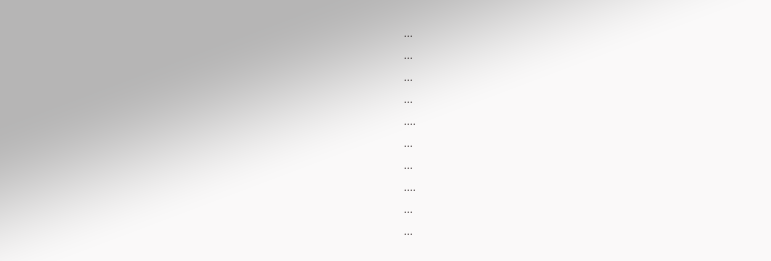...

...

...

...

....

...

...

....

...

...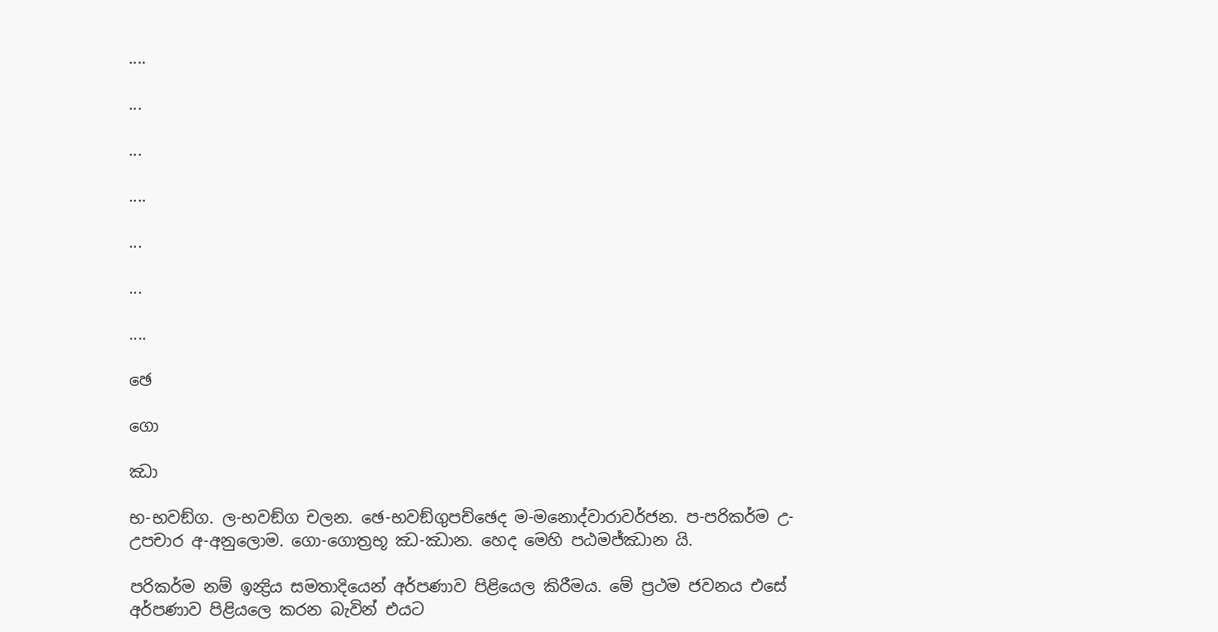....

...

...

....

...

...

....

ඡෙ

ගො

ඣා

භ-භවඞ්ග. ල-භවඞ්ග චලන. ඡෙ-භවඞ්ගුපච්ඡෙද ම-මනොද්වාරාවර්ජන. ප-පරිකර්ම උ-උපචාර අ-අනුලොම. ගො-ගොත්‍රභූ ඣ-ඣාන. හෙද මෙහි පඨමජ්ඣාන යි.

පරිකර්ම නම් ඉන්‍ද්‍රිය සමතාදියෙන් අර්පණාව පිළියෙල කිරීමය. මේ ප්‍රථම ජවනය එසේ අර්පණාව පිළියලෙ කරන බැවින් එයට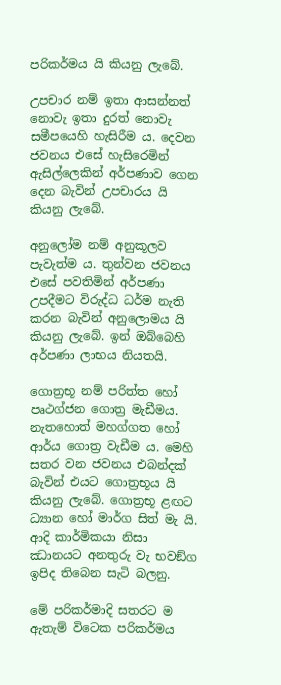පරිකර්මය යි කියනු ලැබේ.

උපචාර නම් ඉතා ආසන්නත් නොවැ ඉතා දුරත් නොවැ සමීපයෙහි හැසිරීම ය. දෙවන ජවනය එසේ හැසිරෙමින් ඇසිල්ලෙකින් අර්පණාව ගෙන දෙන බැවින් උපචාරය යි කියනු ලැබේ.

අනුලෝම නම් අනුකූලව පැවැත්ම ය. තුන්වන ජවනය එසේ පවතිමින් අර්පණා උපදීමට විරුද්ධ ධර්ම නැති කරන බැවින් අනුලොමය යි කියනු ලැබේ. ඉන් ඔබ්බෙහි අර්පණා ලාභය නියතයි.

ගොත්‍රභූ නම් පරිත්ත හෝ පෘථග්ජන ගොත්‍ර මැඩීමය. නැතහොත් මහග්ගත හෝ ආර්ය ගොත්‍ර වැඩීම ය. මෙහි සතර වන ජවනය එබන්දක් බැවින් එයට ගොත්‍රභූය යි කියනු ලැබේ. ගොත්‍රභූ ළඟට ධ්‍යාන හෝ මාර්ග සිත් මැ යි. ආදි කාර්මිකයා නිසා ඣානයට අනතුරු වැ භවඞ්ග ඉපිද තිබෙන සැටි බලනු.

මේ පරිකර්මාදි සතරට ම ඇතැම් විටෙක පරිකර්මය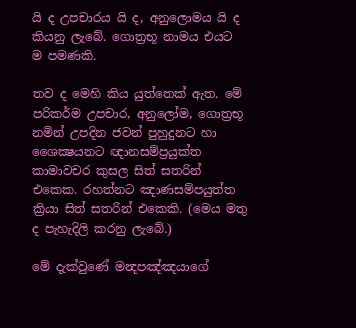යි ද උපචාරය යි ද, අනුලොමය යි ද කියනු ලැබේ. ගොත්‍රභූ නාමය එයට ම පමණකි.

තව ද මෙහි කිය යුත්තෙක් ඇත. මේ පරිකර්ම උපචාර, අනුලෝම, ගොත්‍රභූ නමින් උපදින ජවන් පුහුදුනට හා ශෛක්‍ෂයනට ඥානසම්ප්‍රයුක්ත කාමාවචර කුසල සිත් සතරින් එකෙක. රහත්නට ඤාණසම්පයුත්ත ක්‍රියා සිත් සතරින් එකෙකි. (මෙය මතු ද පැහැදිලි කරනු ලැබේ.)

මේ දැක්වුණේ මන්‍දපඤ්ඤයාගේ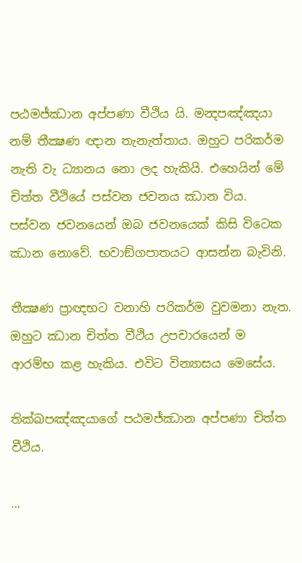පඨමජ්ඣාන අප්පණා වීථිය යි. මන්‍දපඤ්ඤයා නම් තීක්‍ෂණ ඥාන තැනැත්තාය. ඔහුට පරිකර්ම නැති වැ ධ්‍යානය නො ලද හැකියි. එහෙයින් මේ චිත්ත වීථියේ පස්වන ජවනය ඣාන විය. පස්වන ජවනයෙන් ඔබ ජවනයෙක් කිසි විටෙක ඣාන නොවේ. භවාඞ්ගපාතයට ආසන්න බැවිනි.

තීක්‍ෂණ ප්‍රාඥභට වනාහි පරිකර්ම වුවමනා නැත. ඔහුට ඣාන චිත්ත වීථිය උපචාරයෙන් ම ආරම්භ කළ හැකිය. එවිට වින්‍යාසය මෙසේය.

තික්ඛපඤ්ඤයාගේ පඨමජ්ඣාන අප්පණා චිත්ත වීථිය.

...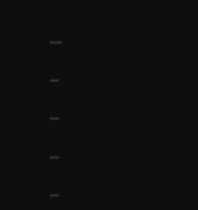....

...

...

...

...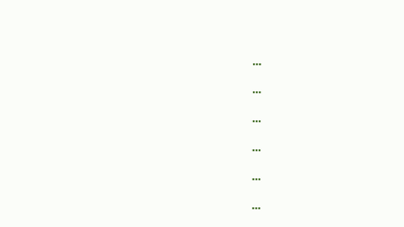...

...

...

...

...

...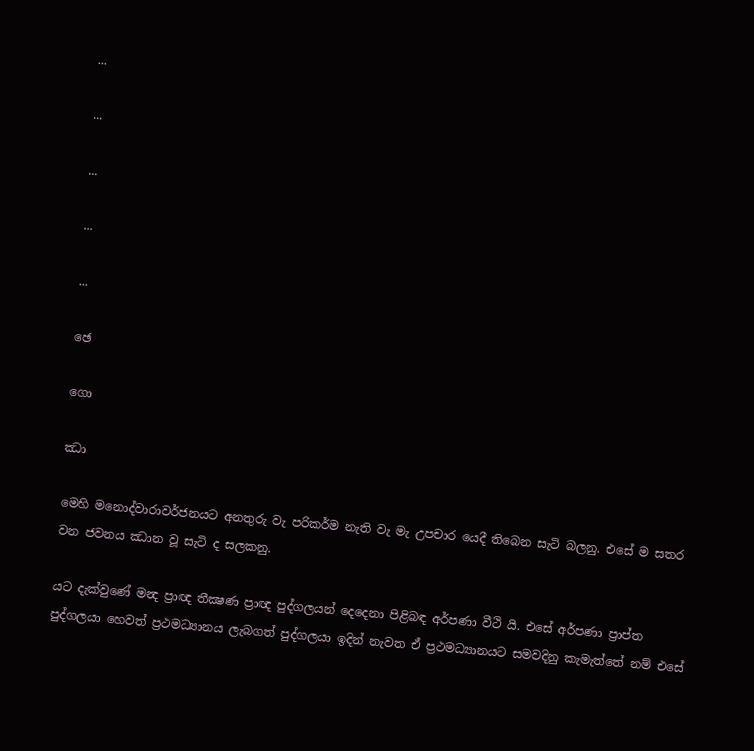...

...

...

...

...

ඡෙ

ගො

ඣා

මෙහි මනොද්වාරාවර්ජනයට අනතුරු වැ පරිකර්ම නැති වැ මැ උපචාර යෙදී තිබෙන සැටි බලනු. එසේ ම සතර වන ජවනය ඣාන වූ සැටි ද සලකනු.

යට දැක්වුණේ මන්‍ද ප්‍රාඥ තීක්‍ෂණ ප්‍රාඥ පුද්ගලයන් දෙදෙනා පිළිබඳ අර්පණා වීථි යි. එසේ අර්පණා ප්‍රාප්ත පුද්ගලයා හෙවත් ප්‍රථමධ්‍යානය ලැබගත් පුද්ගලයා ඉදින් නැවත ඒ ප්‍රථමධ්‍යානයට සමවදිනු කැමැත්තේ නම් එසේ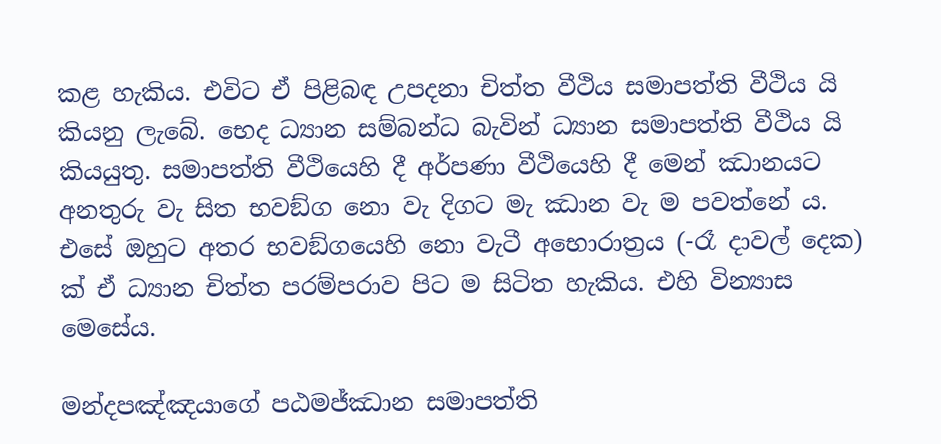කළ හැකිය. එවිට ඒ පිළිබඳ උපදනා චිත්ත වීථිය සමාපත්ති වීථිය යි කියනු ලැබේ. භෙද ධ්‍යාන සම්බන්ධ බැවින් ධ්‍යාන සමාපත්ති වීථිය යි කියයුතු. සමාපත්ති වීථියෙහි දී අර්පණා වීථියෙහි දී මෙන් ඣානයට අනතුරු වැ සිත භවඞ්ග නො වැ දිගට මැ ඣාන වැ ම පවත්නේ ය. එසේ ඔහුට අතර භවඞ්ගයෙහි නො වැටී අභොරාත්‍රය (-රෑ දාවල් දෙක) ක් ඒ ධ්‍යාන චිත්ත පරම්පරාව පිට ම සිටිත හැකිය. එහි වින්‍යාස මෙසේය.

මන්දපඤ්ඤයාගේ පඨමජ්ඣාන සමාපත්ති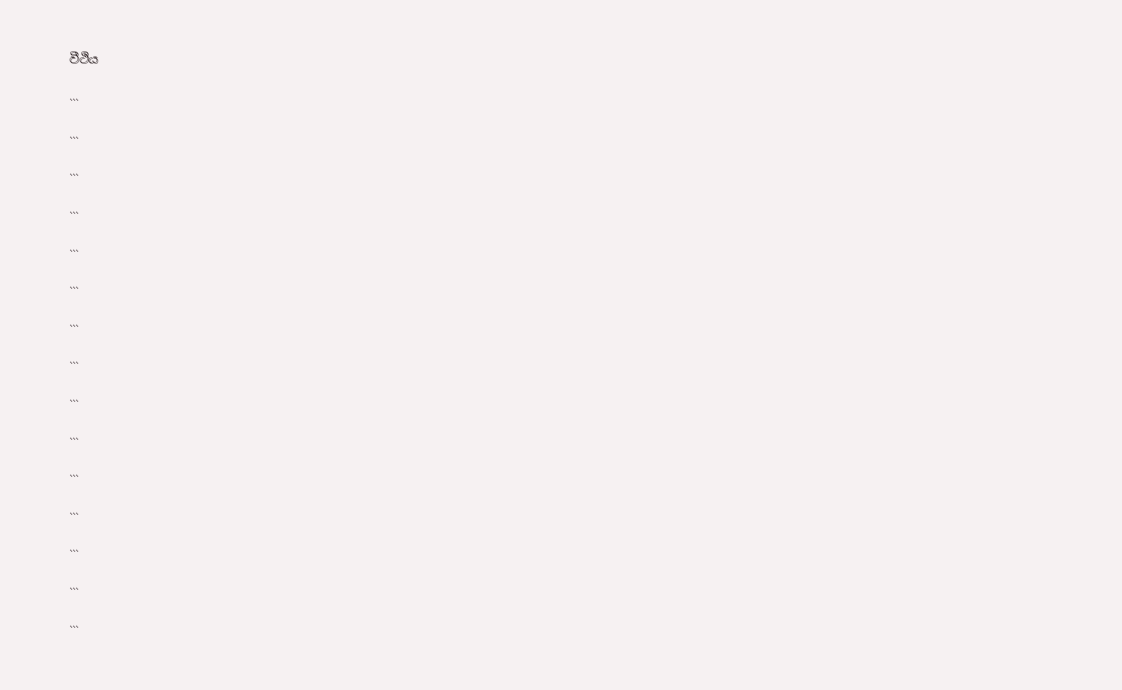වීථිය

...

...

...

...

...

...

...

...

...

...

...

...

...

...

...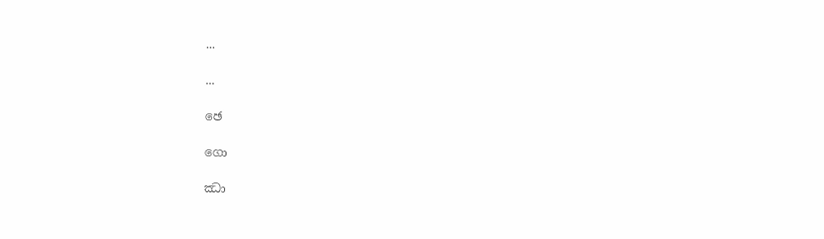...

...

ඡෙ

ගො

ඣා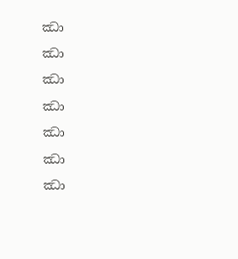ඣා

ඣා

ඣා

ඣා

ඣා

ඣා

ඣා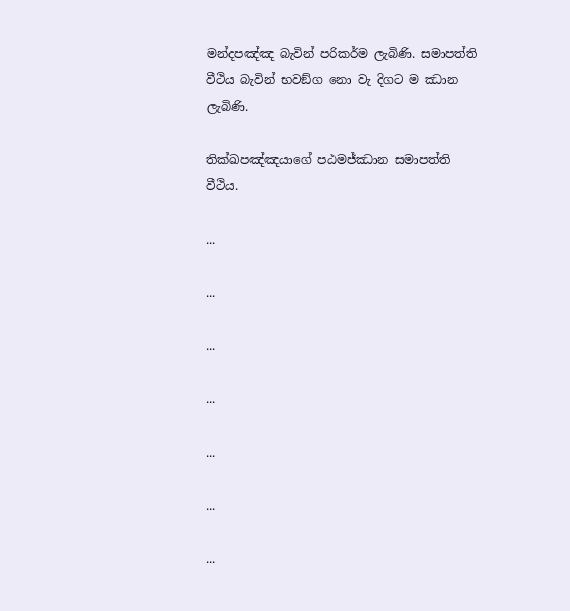මන්දපඤ්ඤ බැවින් පරිකර්ම ලැබිණි. සමාපත්ති වීථිය බැවින් භවඞ්ග නො වැ දිගට ම ඣාන ලැබිණි.

තික්ඛපඤ්ඤයාගේ පඨමජ්ඣාන සමාපත්ති වීථිය.

...

...

...

...

...

...

...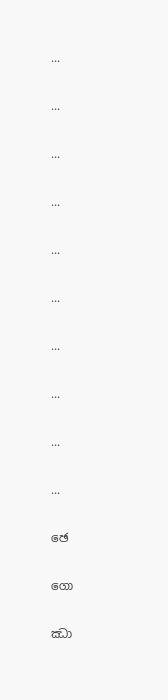...

...

...

...

...

...

...

...

...

...

ඡෙ

ගො

ඣා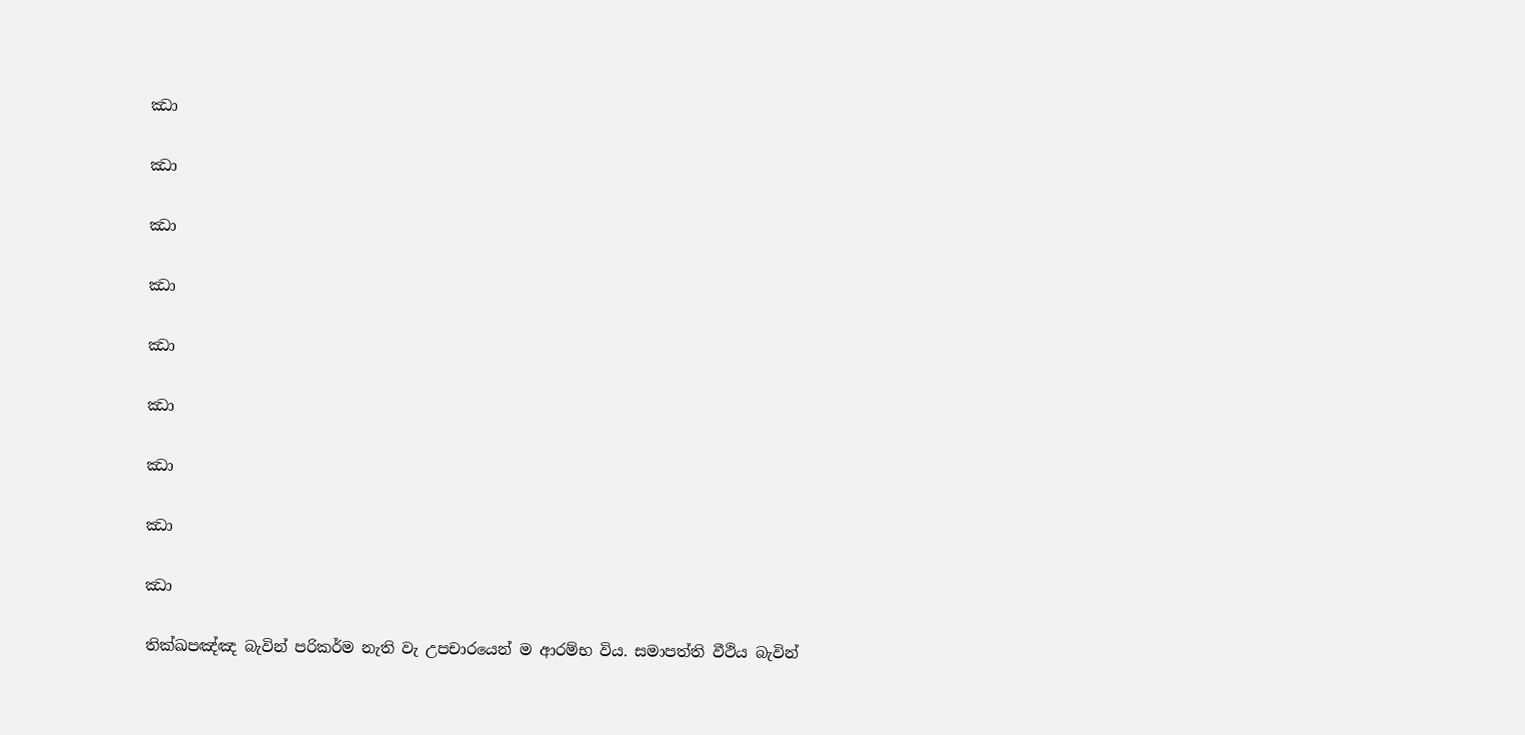ඣා

ඣා

ඣා

ඣා

ඣා

ඣා

ඣා

ඣා

ඣා

තික්ඛපඤ්ඤ බැවින් පරිකර්ම නැති වැ උපචාරයෙන් ම ආරම්භ විය. සමාපත්ති වීථිය බැවින්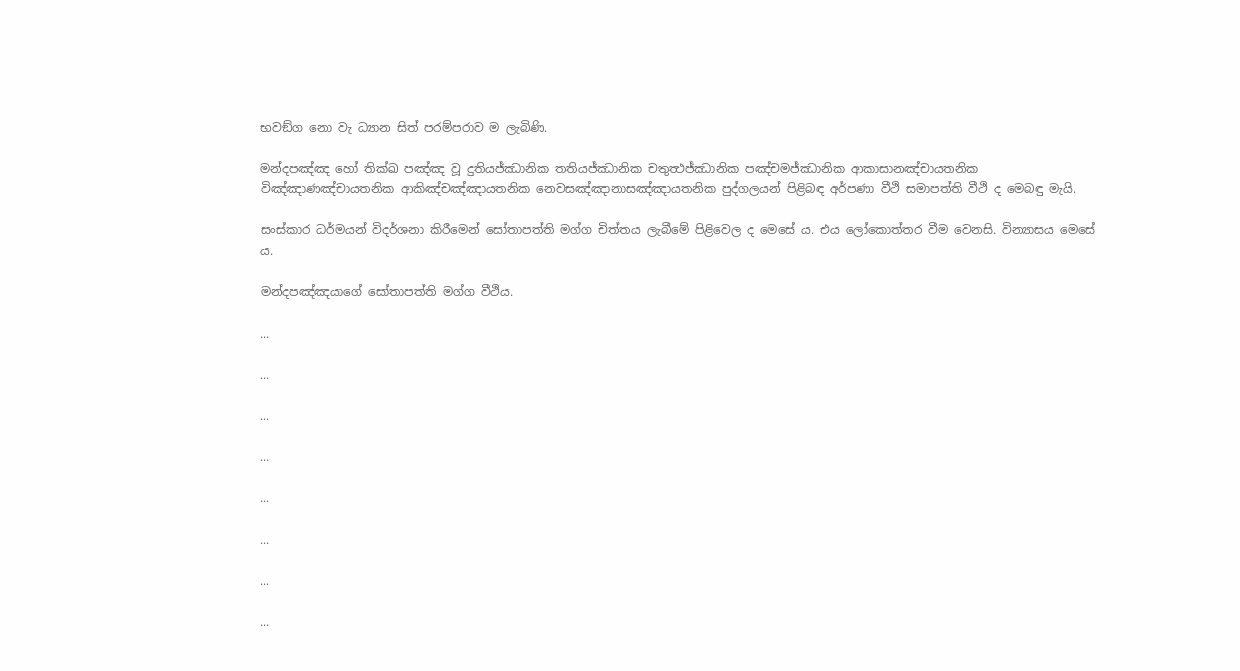භවඞ්ග නො වැ ධ්‍යාන සිත් පරම්පරාව ම ලැබිණි.

මන්දපඤ්ඤ හෝ තික්ඛ පඤ්ඤ වූ දුතියජ්ඣානික තතියජ්ඣානික චතුත්‍ථජ්ඣානික පඤ්චමජ්ඣානික ආකාසානඤ්චායතනික විඤ්ඤාණඤ්චායතනික ආකිඤ්චඤ්ඤායතනික නෙවසඤ්ඤානාසඤ්ඤායතනික පුද්ගලයන් පිළිබඳ අර්පණා වීථි සමාපත්ති වීථි ද මෙබඳු මැයි.

සංස්කාර ධර්මයන් විදර්ශනා කිරීමෙන් සෝතාපත්ති මග්ග චිත්තය ලැබීමේ පිළිවෙල ද මෙසේ ය. එය ලෝකොත්තර වීම වෙනසි. වින්‍යාසය මෙසේ ය.

මන්දපඤ්ඤයාගේ සෝතාපත්ති මග්ග වීථිය.

...

...

...

...

...

...

...

...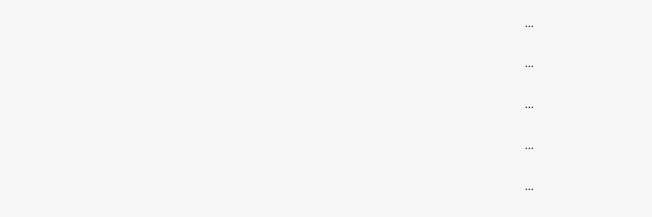...

...

...

...

...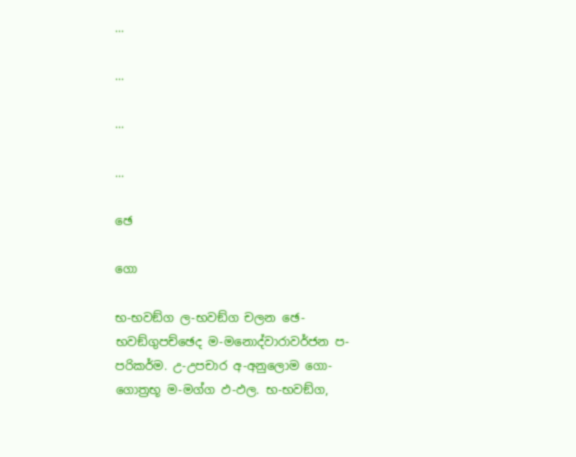...

...

...

...

ඡෙ

ගො

භ-භවඞ්ග ල-භවඞ්ග චලන ඡෙ-භවඞ්ගුපච්ඡෙද ම-මනොද්වාරාවර්ජන ප-පරිකර්ම. උ-උපචාර අ-අනුලොම ගො-ගොත්‍රභූ ම-මග්ග ඵ-ඵල. භ-භවඞ්ග,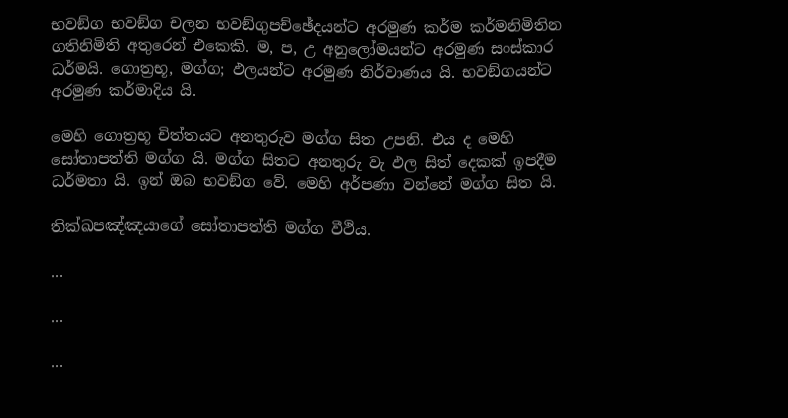භවඞ්ග භවඞ්ග චලන භවඞ්ගුපච්ඡේදයන්ට අරමුණ කර්ම කර්මනිමිතින ගතිනිමිති අතුරෙන් එකෙකි. ම, ප, උ අනුලෝමයන්ට අරමුණ සංස්කාර ධර්මයි. ගොත්‍රභූ, මග්ග; ඵලයන්ට අරමුණ නිර්වාණය යි. භවඞ්ගයන්ට අරමුණ කර්මාදිය යි.

මෙහි ගොත්‍රභූ චිත්තයට අනතුරුව මග්ග සිත උපනි. එය ද මෙහි සෝතාපත්ති මග්ග යි. මග්ග සිතට අනතුරු වැ ඵල සිත් දෙකක් ඉපදීම ධර්මතා යි. ඉන් ඔබ භවඞ්ග වේ. මෙහි අර්පණා වන්නේ මග්ග සිත යි.

තික්ඛපඤ්ඤයාගේ සෝතාපත්ති මග්ග වීථිය.

...

...

...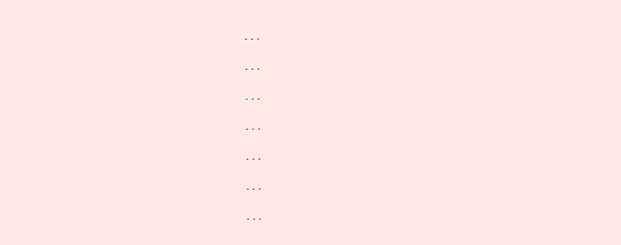...

...

...

...

...

...

...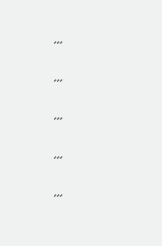...

...

...

...

...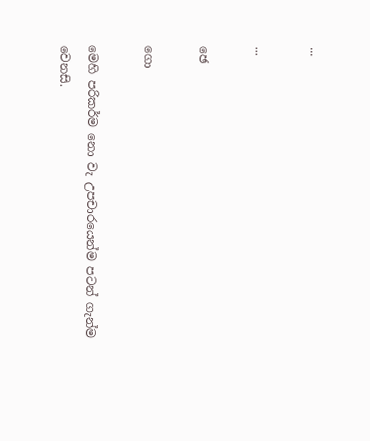...

...

ඡෙ

ගො

මෙහි පරිකර්ම නො වැ උපචාරයෙන්ම පටන් ගැන්ම වෙනසි.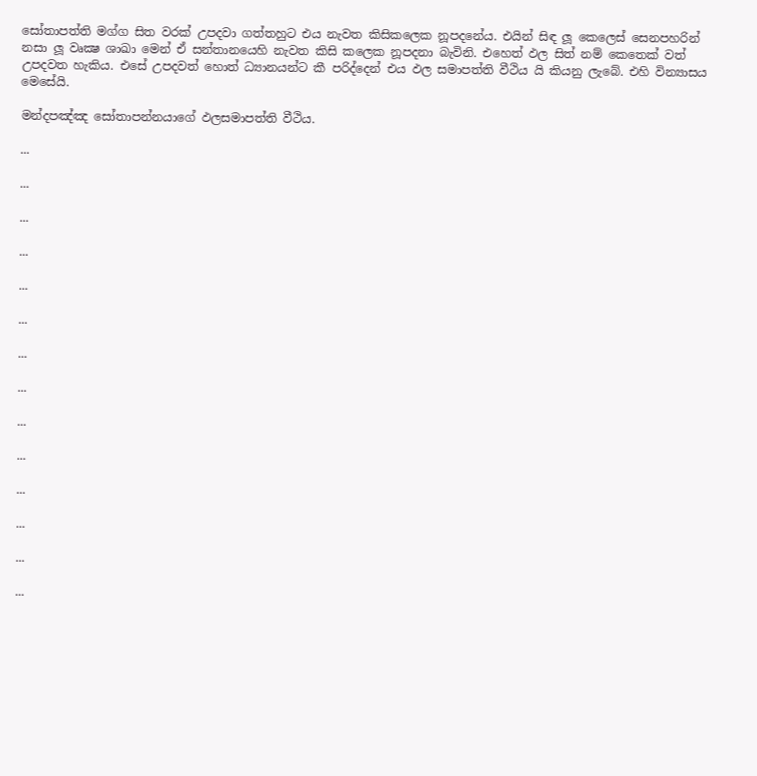සෝතාපත්ති මග්ග සිත වරක් උපදවා ගත්තහුට එය නැවත කිසිකලෙක නූපදනේය. එයින් සිඳ ලූ කෙලෙස් සෙනපහරින් නසා ලූ වෘක්‍ෂ ශාඛා මෙන් ඒ සන්තානයෙහි නැවත කිසි කලෙක නූපදනා බැවිනි. එහෙත් ඵල සිත් නම් කෙතෙක් වත් උපදවත හැකිය. එසේ උපදවත් හොත් ධ්‍යානයන්ට කී පරිද්දෙන් එය ඵල සමාපත්ති වීථිය යි කියනු ලැබේ. එහි වින්‍යාසය මෙසේයි.

මන්දපඤ්ඤ සෝතාපන්නයාගේ ඵලසමාපත්ති වීථිය.

...

...

...

...

...

...

...

...

...

...

...

...

...

...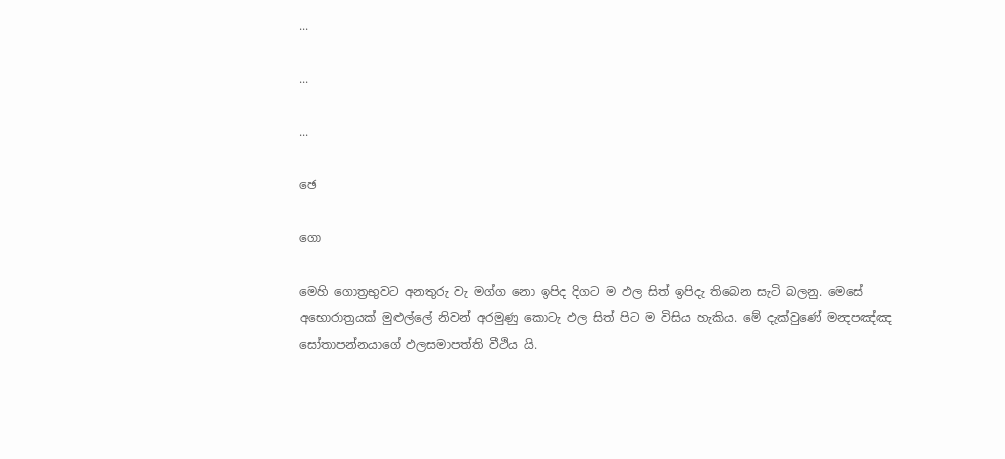...

...

...

ඡෙ

ගො

මෙහි ගොත්‍රභුවට අනතුරු වැ මග්ග නො ඉපිද දිගට ම ඵල සිත් ඉපිදැ තිබෙන සැටි බලනු. මෙසේ අභොරාත්‍රයක් මුළුල්ලේ නිවන් අරමුණු කොටැ ඵල සිත් පිට ම විසිය හැකිය. මේ දැක්වුණේ මන්‍දපඤ්ඤ සෝතාපන්නයාගේ ඵලසමාපත්ති වීථිය යි.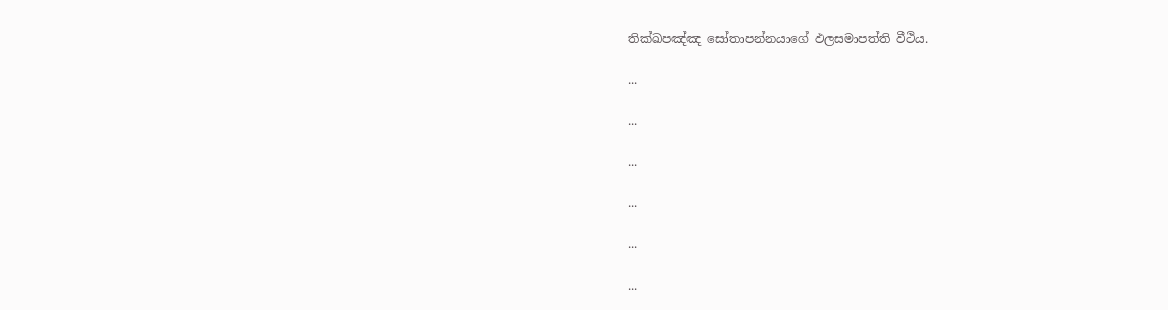තික්ඛපඤ්ඤ සෝතාපන්නයාගේ ඵලසමාපත්ති වීථිය.

...

...

...

...

...

...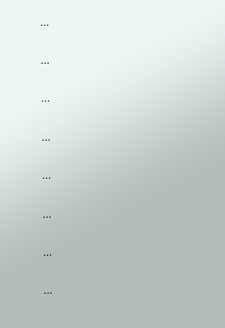...

...

...

...

...

...

...

...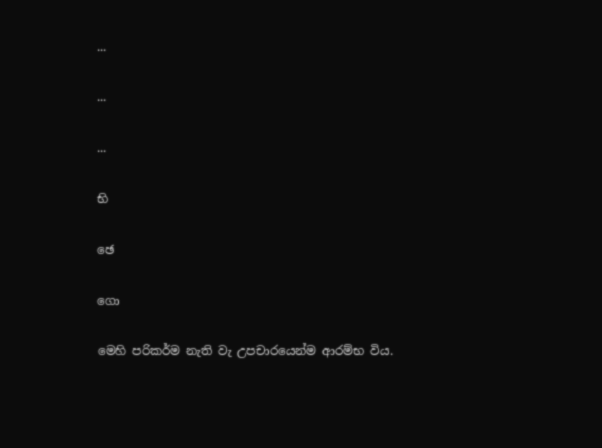...

...

...

භි

ඡෙ

ගො

මෙහි පරිකර්ම නැති වැ උපචාරයෙන්ම ආරම්භ විය.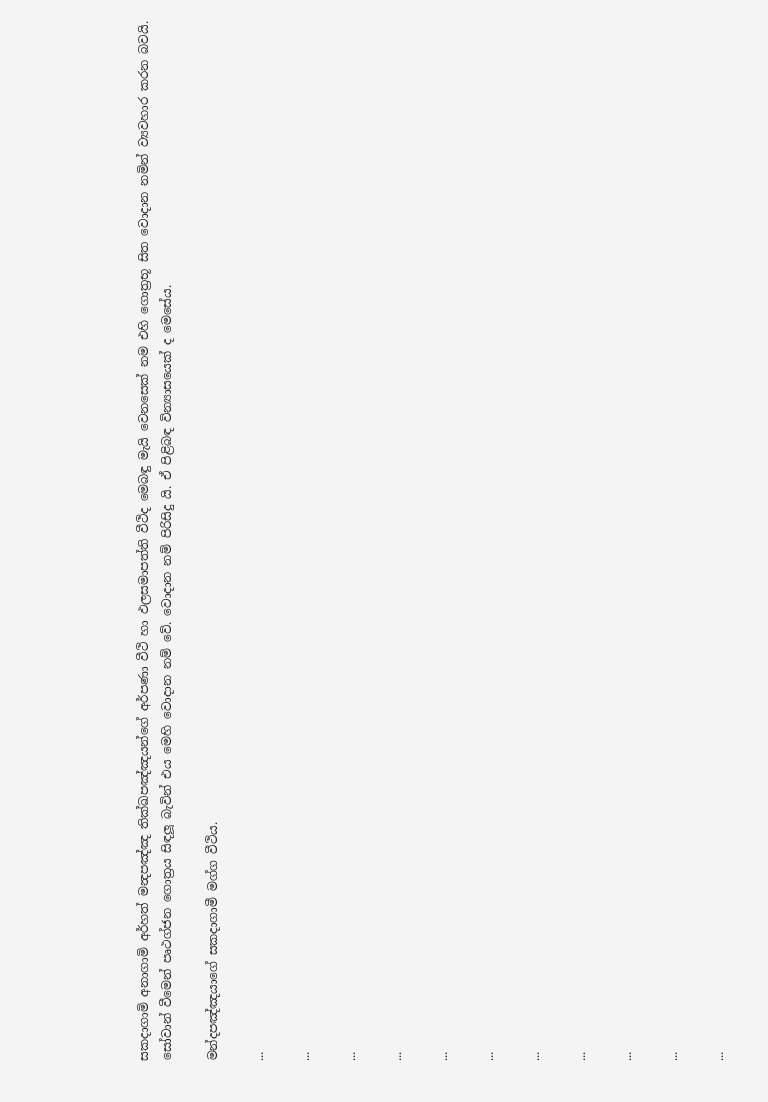සකදාගාමි අනාගාමි අර්හත් මන්‍දපඤ්ඤ තික්ඛපඤ්ඤයන්ගේ අර්පණා වීථි හා ඵලසමාපත්ති වීථිද මෙබඳු මැයි වෙනසෙක් නම එහි ගොත්‍රභූ සිත වොදාන නමින් ව්‍යවහාර කරන බවයි. සෝවාන් වීමෙන් පෘථග්ජන ගොත්‍රය සිඳලූ බැවින් එය මෙහි වොදාන නම් වේ. වොදාන නම් පිරිසිදු යි. ඒ පිළිබඳ වින්‍යාසයෙක් ද මෙසේය.

මන්දපඤ්ඤයාගේ සකදාගාමී මග්ග වීථිය.

...

...

...

...

...

...

...

...

...

...

...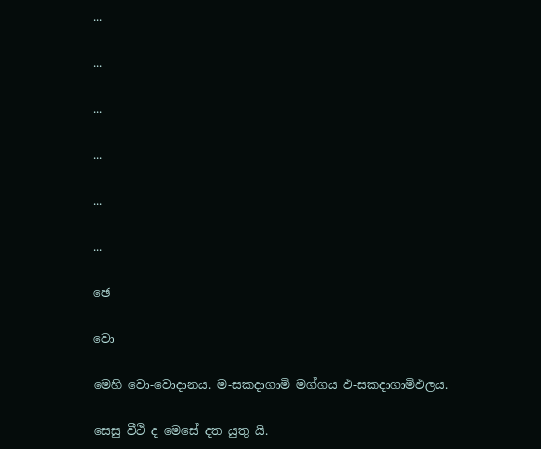...

...

...

...

...

...

ඡෙ

වො

මෙහි වො-වොදානය. ම-සකදාගාමි මග්ගය ඵ-සකදාගාමිඵලය.

සෙසු වීථි ද මෙසේ දත යුතු යි.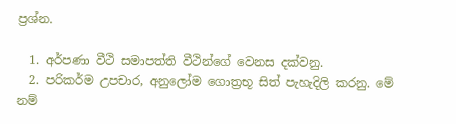ප්‍රශ්න.

  1. අර්පණා වීථි සමාපත්ති වීථින්ගේ වෙනස දක්වනු.
  2. පරිකර්ම උපචාර, අනුලෝම ගොත්‍රභූ සිත් පැහැදිලි කරනු. මේ නම්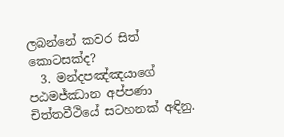ලබන්නේ කවර සිත් කොටසක්ද?
  3. මන්දපඤ්ඤයාගේ පඨමජ්ඣාන අප්පණා චිත්තවීථියේ සටහනක් අඳිනු.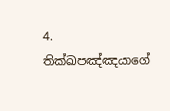4. තික්ඛපඤ්ඤයාගේ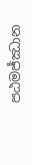පඨමජ්ඣාන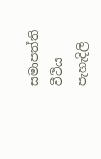සමාපත්ති වීථිය පැහැදිලි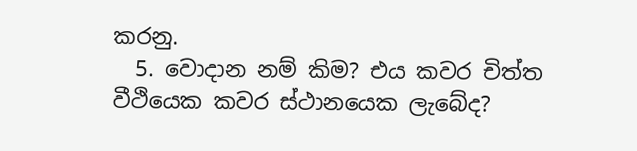කරනු.
  5. වොදාන නම් කිම? එය කවර චිත්ත වීථියෙක කවර ස්ථානයෙක ලැබේද?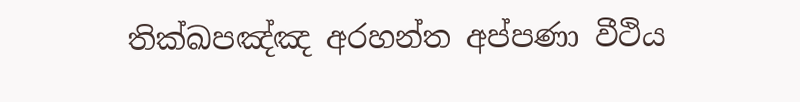තික්ඛපඤ්ඤ අරහන්ත අප්පණා වීථිය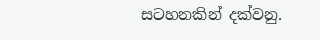සටහනකින් දක්වනු.